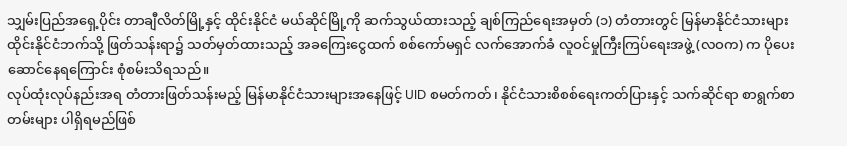သျှမ်းပြည်အရှေ့ပိုင်း တာချီလိတ်မြို့နှင့် ထိုင်းနိုင်ငံ မယ်ဆိုင်မြို့ကို ဆက်သွယ်ထားသည့် ချစ်ကြည်ရေးအမှတ် (၁) တံတားတွင် မြန်မာနိုင်ငံသားများ ထိုင်းနိုင်ငံဘက်သို့ ဖြတ်သန်းရာ၌ သတ်မှတ်ထားသည့် အခကြေးငွေထက် စစ်ကော်မရှင် လက်အောက်ခံ လူဝင်မှုကြီးကြပ်ရေးအဖွဲ့ (လဝက) က ပိုပေးဆောင်နေရကြောင်း စုံစမ်းသိရသည်။
လုပ်ထုံးလုပ်နည်းအရ တံတားဖြတ်သန်းမည့် မြန်မာနိုင်ငံသားများအနေဖြင့် UID စမတ်ကတ်၊ နိုင်ငံသားစိစစ်ရေးကတ်ပြားနှင့် သက်ဆိုင်ရာ စာရွက်စာတမ်းများ ပါရှိရမည်ဖြစ်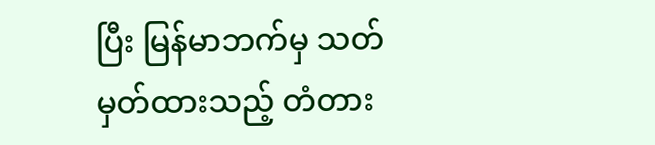ပြီး မြန်မာဘက်မှ သတ်မှတ်ထားသည့် တံတား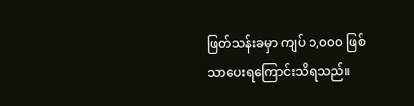ဖြတ်သန်းခမှာ ကျပ် ၁,၀၀၀ ဖြစ်သာပေးရကြောင်းသိရသည်။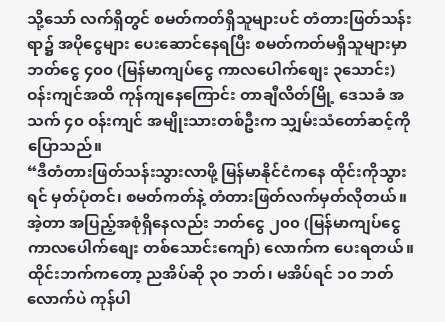သို့သော် လက်ရှိတွင် စမတ်ကတ်ရှိသူများပင် တံတားဖြတ်သန်းရာ၌ အပိုငွေများ ပေးဆောင်နေရပြီး စမတ်ကတ်မရှိသူများမှာ ဘတ်ငွေ ၄၀၀ (မြန်မာကျပ်ငွေ ကာလပေါက်စျေး ၃သောင်း) ဝန်းကျင်အထိ ကုန်ကျနေကြောင်း တာချီလိတ်မြို့ ဒေသခံ အသက် ၄၀ ဝန်းကျင် အမျိုးသားတစ်ဦးက သျှမ်းသံတော်ဆင့်ကို ပြောသည်။
“ဒီတံတားဖြတ်သန်းသွားလာဖို့ မြန်မာနိုင်ငံကနေ ထိုင်းကိုသွားရင် မှတ်ပုံတင်၊ စမတ်ကတ်နဲ့ တံတားဖြတ်လက်မှတ်လိုတယ်။အဲ့တာ အပြည့်အစုံရှိနေလည်း ဘတ်ငွေ ၂၀၀ (မြန်မာကျပ်ငွေ ကာလပေါက်စျေး တစ်သောင်းကျော်) လောက်က ပေးရတယ်။ထိုင်းဘက်ကတော့ ညအိပ်ဆို ၃၀ ဘတ်၊ မအိပ်ရင် ၁၀ ဘတ်လောက်ပဲ ကုန်ပါ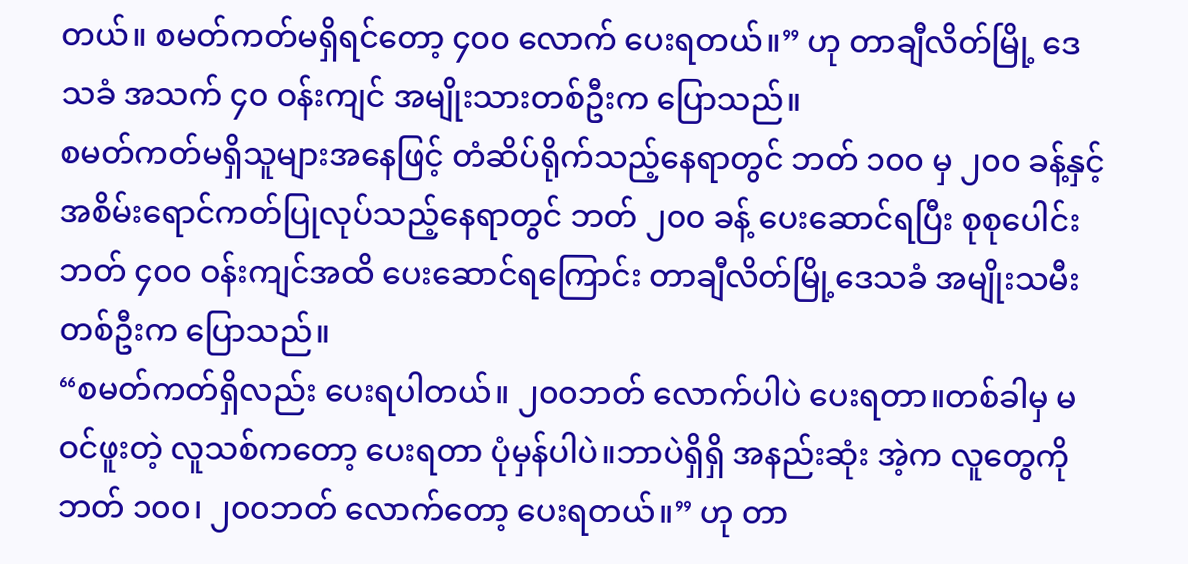တယ်။ စမတ်ကတ်မရှိရင်တော့ ၄၀၀ လောက် ပေးရတယ်။” ဟု တာချီလိတ်မြို့ ဒေသခံ အသက် ၄၀ ဝန်းကျင် အမျိုးသားတစ်ဦးက ပြောသည်။
စမတ်ကတ်မရှိသူများအနေဖြင့် တံဆိပ်ရိုက်သည့်နေရာတွင် ဘတ် ၁၀၀ မှ ၂၀၀ ခန့်နှင့် အစိမ်းရောင်ကတ်ပြုလုပ်သည့်နေရာတွင် ဘတ် ၂၀၀ ခန့် ပေးဆောင်ရပြီး စုစုပေါင်း ဘတ် ၄၀၀ ဝန်းကျင်အထိ ပေးဆောင်ရကြောင်း တာချီလိတ်မြို့ဒေသခံ အမျိုးသမီးတစ်ဦးက ပြောသည်။
“စမတ်ကတ်ရှိလည်း ပေးရပါတယ်။ ၂၀၀ဘတ် လောက်ပါပဲ ပေးရတာ။တစ်ခါမှ မဝင်ဖူးတဲ့ လူသစ်ကတော့ ပေးရတာ ပုံမှန်ပါပဲ။ဘာပဲရှိရှိ အနည်းဆုံး အဲ့က လူတွေကို ဘတ် ၁၀၀၊ ၂၀၀ဘတ် လောက်တော့ ပေးရတယ်။” ဟု တာ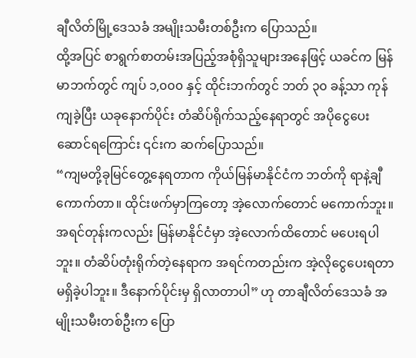ချီလိတ်မြို့ဒေသခံ အမျိုးသမီးတစ်ဦးက ပြောသည်။
ထို့အပြင် စာရွက်စာတမ်းအပြည့်အစုံရှိသူများအနေဖြင့် ယခင်က မြန်မာဘက်တွင် ကျပ် ၁,၀၀၀ နှင့် ထိုင်းဘက်တွင် ဘတ် ၃၀ ခန့်သာ ကုန်ကျခဲ့ပြီး ယခုနောက်ပိုင်း တံဆိပ်ရိုက်သည့်နေရာတွင် အပိုငွေပေးဆောင်ရကြောင်း ၎င်းက ဆက်ပြောသည်။
“ကျမတို့ခုမြင်တွေ့နေရတာက ကိုယ်မြန်မာနိုင်ငံက ဘတ်ကို ရာနဲ့ချီကောက်တာ။ ထိုင်းဖက်မှာကြတော့ အဲ့လောက်တောင် မကောက်ဘူး။ အရင်တုန်းကလည်း မြန်မာနိုင်ငံမှာ အဲ့လောက်ထိတောင် မပေးရပါဘူး။ တံဆိပ်တုံးရိုက်တဲ့နေရာက အရင်ကတည်းက အဲ့လိုငွေပေးရတာ မရှိခဲ့ပါဘူး။ ဒီနောက်ပိုင်းမှ ရှိလာတာပါ” ဟု တာချီလိတ်ဒေသခံ အမျိုးသမီးတစ်ဦးက ပြော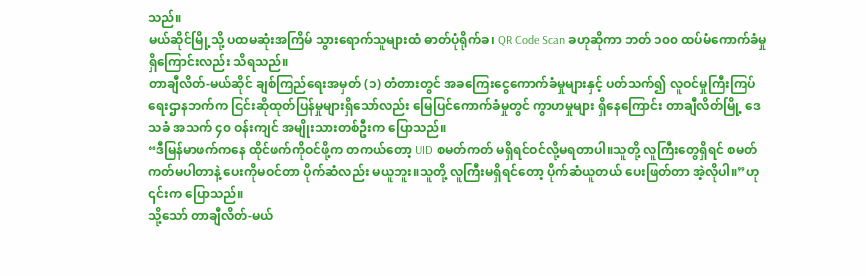သည်။
မယ်ဆိုင်မြို့သို့ ပထမဆုံးအကြိမ် သွားရောက်သူများထံ ဓာတ်ပုံရိုက်ခ၊ QR Code Scan ခဟုဆိုကာ ဘတ် ၁၀၀ ထပ်မံကောက်ခံမှုရှိကြောင်းလည်း သိရသည်။
တာချီလိတ်-မယ်ဆိုင် ချစ်ကြည်ရေးအမှတ် (၁) တံတားတွင် အခကြေးငွေကောက်ခံမှုများနှင့် ပတ်သက်၍ လူဝင်မှုကြီးကြပ်ရေးဌာနဘက်က ငြင်းဆိုထုတ်ပြန်မှုများရှိသော်လည်း မြေပြင်ကောက်ခံမှုတွင် ကွာဟမှုများ ရှိနေကြောင်း တာချီလိတ်မြို့ ဒေသခံ အသက် ၄၀ ဝန်းကျင် အမျိုးသားတစ်ဦးက ပြောသည်။
“ဒီမြန်မာဖက်ကနေ ထိုင်ဖက်ကိုဝင်ဖို့က တကယ်တော့ UID စမတ်ကတ် မရှိရင်ဝင်လို့မရတာပါ။သူတို့ လူကြီးတွေရှိရင် စမတ်ကတ်မပါတာနဲ့ ပေးကိုမဝင်တာ ပိုက်ဆံလည်း မယူဘူး။သူတို့ လူကြီးမရှိရင်တော့ ပိုက်ဆံယူတယ် ပေးဖြတ်တာ အဲ့လိုပါ။”ဟု ၎င်းက ပြောသည်။
သို့သော် တာချီလိတ်-မယ်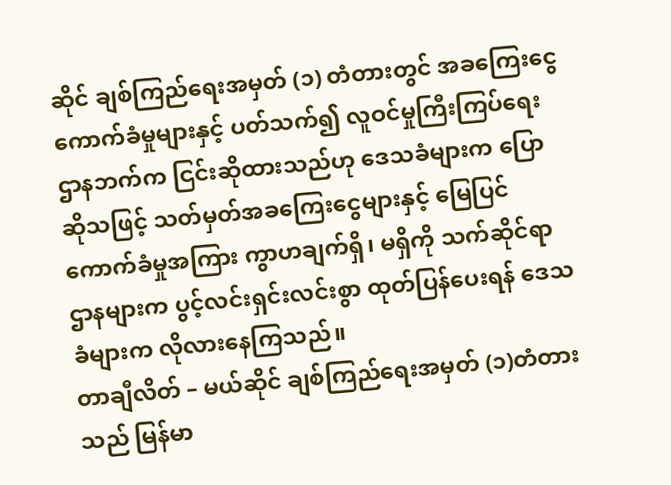ဆိုင် ချစ်ကြည်ရေးအမှတ် (၁) တံတားတွင် အခကြေးငွေကောက်ခံမှုများနှင့် ပတ်သက်၍ လူဝင်မှုကြီးကြပ်ရေးဌာနဘက်က ငြင်းဆိုထားသည်ဟု ဒေသခံများက ပြောဆိုသဖြင့် သတ်မှတ်အခကြေးငွေများနှင့် မြေပြင်ကောက်ခံမှုအကြား ကွာဟချက်ရှိ၊ မရှိကို သက်ဆိုင်ရာဌာနများက ပွင့်လင်းရှင်းလင်းစွာ ထုတ်ပြန်ပေးရန် ဒေသခံများက လိုလားနေကြသည်။
တာချီလိတ် – မယ်ဆိုင် ချစ်ကြည်ရေးအမှတ် (၁)တံတားသည် မြန်မာ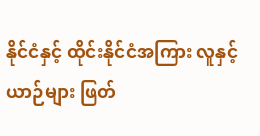နိုင်ငံနှင့် ထိုင်းနိုင်ငံအကြား လူနှင့်ယာဉ်များ ဖြတ်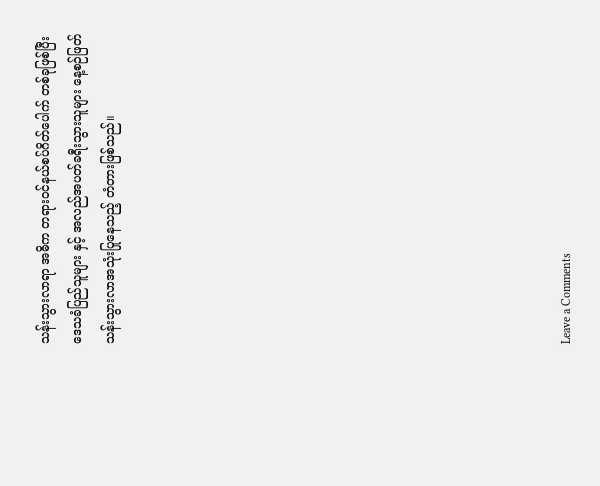သန်းသွားလာရာ အဓိက တရားဝင်နယ်စပ်ဂိတ်ပေါက် တစ်ခုဖြစ်ပြီး ဒေသခံပြည်သူများ နှင့် အလည်အပတ်ခရီးသွားသူများ နေ့စဉ်ဖြတ်သန်းသွားလာအသုံးပြုနေသည့် တံတားဖြစ်သည်။













Leave a Comments